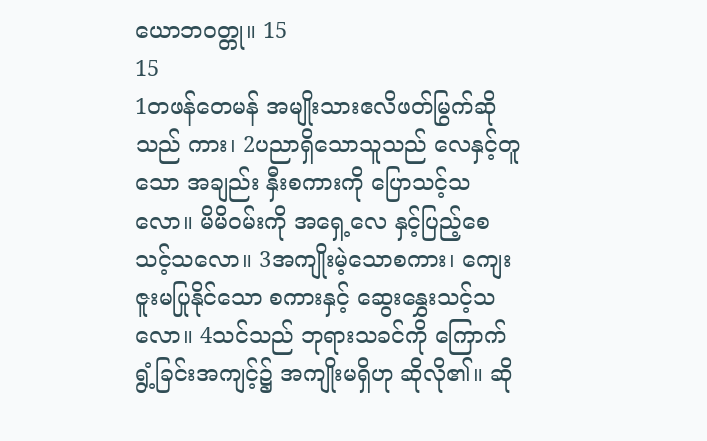ယောဘဝတ္တု။ 15
15
1တဖန်တေမန် အမျိုးသားဧလိဖတ်မြွက်ဆိုသည် ကား၊ 2ပညာရှိသောသူသည် လေနှင့်တူသော အချည်း နှီးစကားကို ပြောသင့်သလော။ မိမိဝမ်းကို အရှေ့လေ နှင့်ပြည့်စေသင့်သလော။ 3အကျိုးမဲ့သောစကား၊ ကျေးဇူးမပြုနိုင်သော စကားနှင့် ဆွေးနွှေးသင့်သလော။ 4သင်သည် ဘုရားသခင်ကို ကြောက်ရွံ့ခြင်းအကျင့်၌ အကျိုးမရှိဟု ဆိုလို၏။ ဆို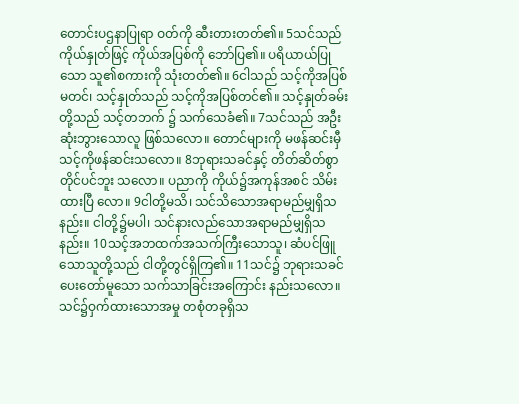တောင်းပဌနာပြုရာ ဝတ်ကို ဆီးတားတတ်၏။ 5သင်သည်ကိုယ်နှုတ်ဖြင့် ကိုယ်အပြစ်ကို ဘော်ပြ၏။ ပရိယာယ်ပြုသော သူ၏စကားကို သုံးတတ်၏။ 6ငါသည် သင့်ကိုအပြစ်မတင်၊ သင့်နှုတ်သည် သင့်ကိုအပြစ်တင်၏။ သင့်နှုတ်ခမ်းတို့သည် သင့်တဘက် ၌ သက်သေခံ၏။ 7သင်သည် အဦးဆုံးဘွားသောလူ ဖြစ်သလော။ တောင်များကို မဖန်ဆင်းမှီ သင့်ကိုဖန်ဆင်းသလော။ 8ဘုရားသခင်နှင့် တိတ်ဆိတ်စွာတိုင်ပင်ဘူး သလော။ ပညာကို ကိုယ်၌အကုန်အစင် သိမ်းထားပြီ လော။ 9ငါတို့မသိ၊ သင်သိသောအရာမည်မျှရှိသနည်း။ ငါတို့၌မပါ၊ သင်နားလည်သောအရာမည်မျှရှိသနည်း။ 10သင့်အဘထက်အသက်ကြီးသောသူ၊ ဆံပင်ဖြူ သောသူတို့သည် ငါတို့တွင်ရှိကြ၏။ 11သင်၌ ဘုရားသခင်ပေးတော်မူသော သက်သာခြင်းအကြောင်း နည်းသလော။ သင်၌ဝှက်ထားသောအမှု တစုံတခုရှိသ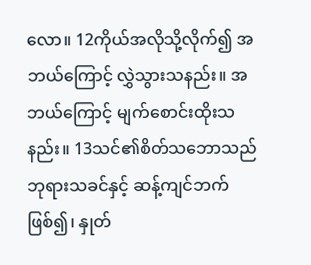လော။ 12ကိုယ်အလိုသို့လိုက်၍ အဘယ်ကြောင့် လွှဲသွားသနည်း။ အဘယ်ကြောင့် မျက်စောင်းထိုးသနည်း။ 13သင်၏စိတ်သဘောသည် ဘုရားသခင်နှင့် ဆန့်ကျင်ဘက်ဖြစ်၍၊ နှုတ်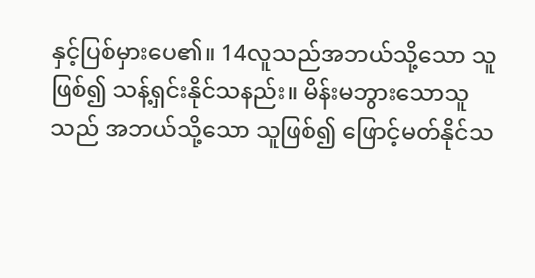နှင့်ပြစ်မှားပေ၏။ 14လူသည်အဘယ်သို့သော သူဖြစ်၍ သန့်ရှင်းနိုင်သနည်း။ မိန်းမဘွားသောသူသည် အဘယ်သို့သော သူဖြစ်၍ ဖြောင့်မတ်နိုင်သ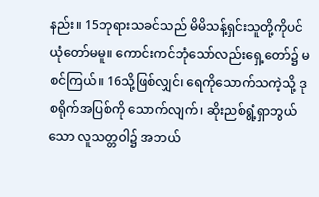နည်း။ 15ဘုရားသခင်သည် မိမိသန့်ရှင်းသူတို့ကိုပင် ယုံတော်မမူ။ ကောင်းကင်ဘုံသော်လည်းရှေ့တော်၌ မစင်ကြယ်။ 16သို့ဖြစ်လျှင်၊ ရေကိုသောက်သကဲ့သို့ ဒုစရိုက်အပြစ်ကို သောက်လျက်၊ ဆိုးညစ်ရွံ့ရှာဘွယ်သော လူသတ္တဝါ၌ အဘယ်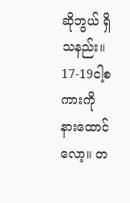ဆိုဘွယ် ရှိသနည်း။ 17-19ငါ့စကားကို နားထောင်လော့။ တ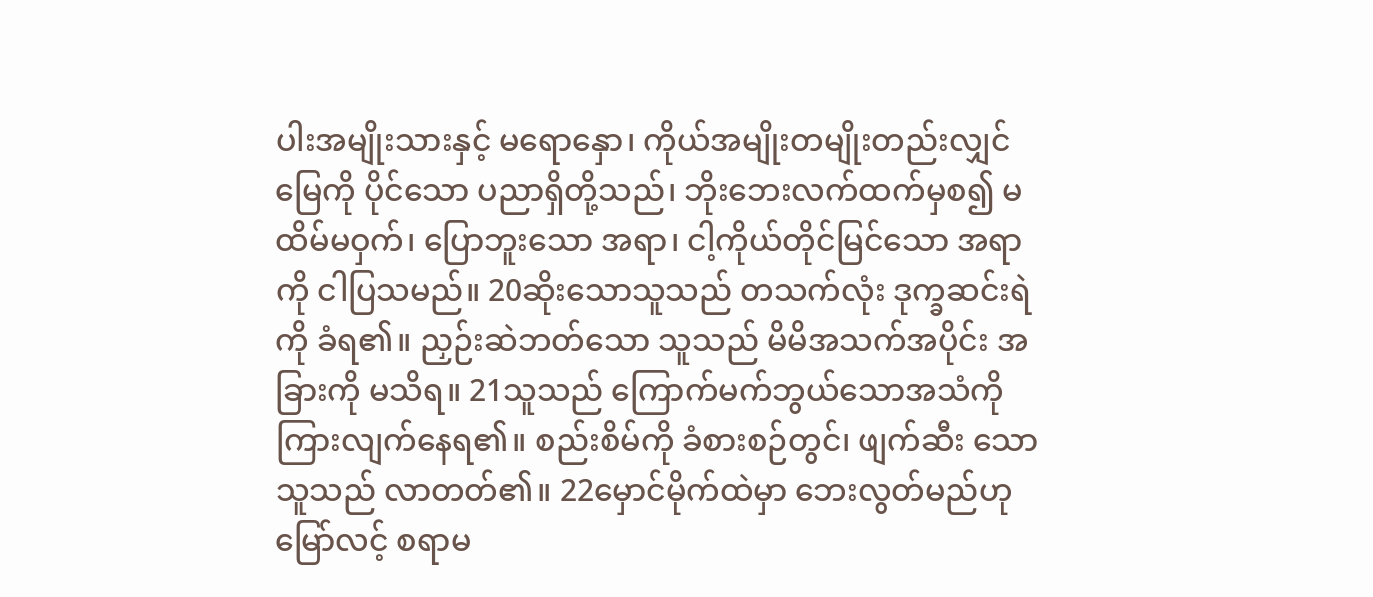ပါးအမျိုးသားနှင့် မရောနှော၊ ကိုယ်အမျိုးတမျိုးတည်းလျှင် မြေကို ပိုင်သော ပညာရှိတို့သည်၊ ဘိုးဘေးလက်ထက်မှစ၍ မထိမ်မဝှက်၊ ပြောဘူးသော အရာ၊ ငါ့ကိုယ်တိုင်မြင်သော အရာကို ငါပြသမည်။ 20ဆိုးသောသူသည် တသက်လုံး ဒုက္ခဆင်းရဲကို ခံရ၏။ ညှဉ်းဆဲဘတ်သော သူသည် မိမိအသက်အပိုင်း အခြားကို မသိရ။ 21သူသည် ကြောက်မက်ဘွယ်သောအသံကို ကြားလျက်နေရ၏။ စည်းစိမ်ကို ခံစားစဉ်တွင်၊ ဖျက်ဆီး သော သူသည် လာတတ်၏။ 22မှောင်မိုက်ထဲမှာ ဘေးလွတ်မည်ဟု မြော်လင့် စရာမ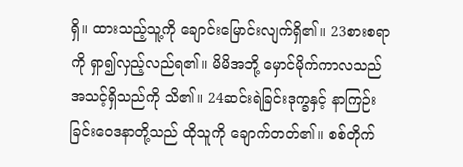ရှိ။ ထားသည့်သူ့ကို ချောင်းမြောင်းလျက်ရှိ၏။ 23စားစရာကို ရှာ၍လှည့်လည်ရ၏။ မိမိအဘို့ မှောင်မိုက်ကာလသည် အသင့်ရှိသည်ကို သိ၏။ 24ဆင်းရဲခြင်းဒုက္ခနှင့် နာကြဉ်းခြင်းဝေဒနာတို့သည် ထိုသူကို ချောက်တတ်၏။ စစ်တိုက်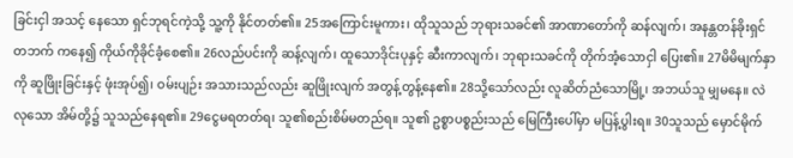ခြင်းငှါ အသင့် နေသော ရှင်ဘုရင်ကဲ့သို့ သူ့ကို နိုင်တတ်၏။ 25အကြောင်းမူကား၊ ထိုသူသည် ဘုရားသခင်၏ အာဏာတော်ကို ဆန်လျက်၊ အနန္တတန်ခိုးရှင်တဘက် ကနေ၍ ကိုယ်ကိုခိုင်ခံ့စေ၏။ 26လည်ပင်းကို ဆန့်လျက်၊ ထူသောဒိုင်းပုနှင့် ဆီးကာလျက်၊ ဘုရားသခင်ကို တိုက်အံ့သောငှါ ပြေး၏။ 27မိမိမျက်နှာကို ဆူဖြိုးခြင်းနှင့် ဖုံးအုပ်၍၊ ဝမ်းပျဉ်း အသားသည်လည်း ဆူဖြိုးလျက် အတွန့်တွန့်နေ၏။ 28သို့သော်လည်း လူဆိတ်ညံသောမြို့၊ အဘယ်သူ မျှမနေ။ လဲလုသော အိမ်တို့၌ သူသည်နေရ၏။ 29ငွေမရတတ်ရ၊ သူ၏စည်းစိမ်မတည်ရ။ သူ၏ ဥစ္စာပစ္စည်းသည် မြေကြီးပေါ်မှာ မပြန့်ပွါးရ။ 30သူသည် မှောင်မိုက်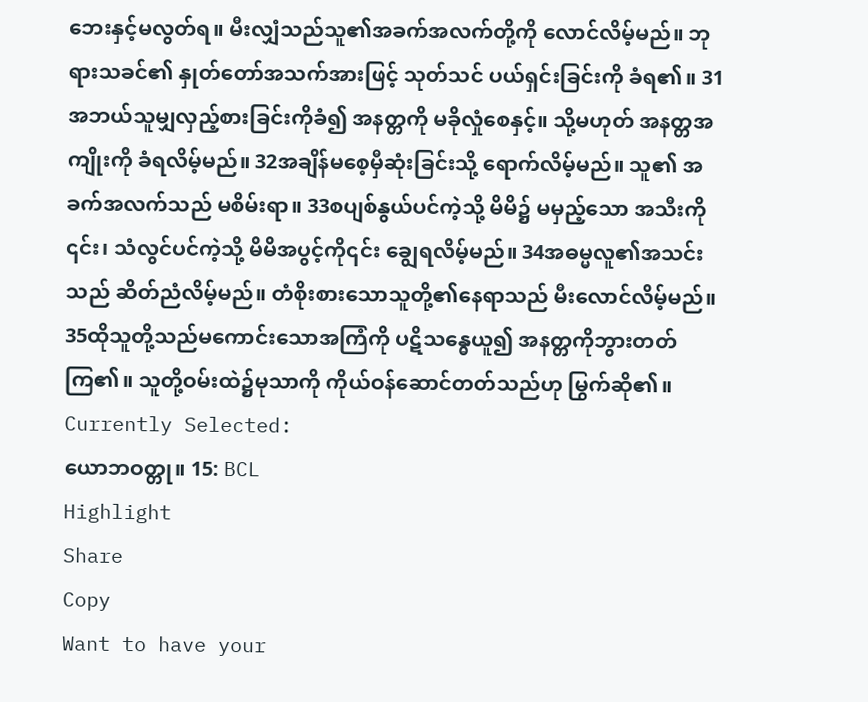ဘေးနှင့်မလွတ်ရ။ မီးလျှံသည်သူ၏အခက်အလက်တို့ကို လောင်လိမ့်မည်။ ဘုရားသခင်၏ နှုတ်တော်အသက်အားဖြင့် သုတ်သင် ပယ်ရှင်းခြင်းကို ခံရ၏။ 31အဘယ်သူမျှလှည့်စားခြင်းကိုခံ၍ အနတ္တကို မခိုလှုံစေနှင့်။ သို့မဟုတ် အနတ္တအကျိုးကို ခံရလိမ့်မည်။ 32အချိန်မစေ့မှီဆုံးခြင်းသို့ ရောက်လိမ့်မည်။ သူ၏ အခက်အလက်သည် မစိမ်းရာ။ 33စပျစ်နွယ်ပင်ကဲ့သို့ မိမိ၌ မမှည့်သော အသီးကို ၎င်း၊ သံလွင်ပင်ကဲ့သို့ မိမိအပွင့်ကို၎င်း ချွေရလိမ့်မည်။ 34အဓမ္မလူ၏အသင်းသည် ဆိတ်ညံလိမ့်မည်။ တံစိုးစားသောသူတို့၏နေရာသည် မီးလောင်လိမ့်မည်။ 35ထိုသူတို့သည်မကောင်းသောအကြံကို ပဋိသန္ဓေယူ၍ အနတ္တကိုဘွားတတ်ကြ၏။ သူတို့ဝမ်းထဲ၌မုသာကို ကိုယ်ဝန်ဆောင်တတ်သည်ဟု မြွက်ဆို၏။
Currently Selected:
ယောဘဝတ္တု။ 15: BCL
Highlight
Share
Copy
Want to have your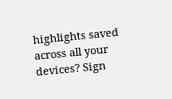highlights saved across all your devices? Sign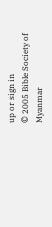up or sign in
© 2005 Bible Society of Myanmar